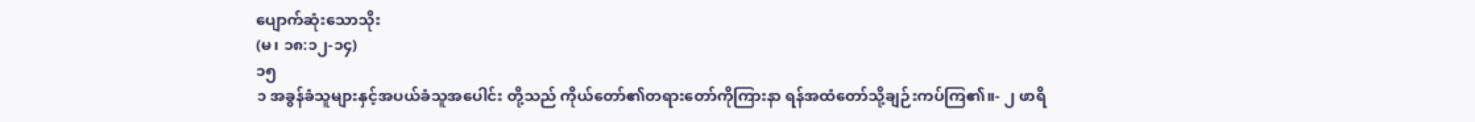ပျောက်ဆုံးသောသိုး
(မ၊ ၁၈:၁၂-၁၄)
၁၅
၁ အခွန်ခံသူများနှင့်အပယ်ခံသူအပေါင်း တို့သည် ကိုယ်တော်၏တရားတော်ကိုကြားနာ ရန်အထံတော်သို့ချဉ်းကပ်ကြ၏။- ၂ ဖာရိ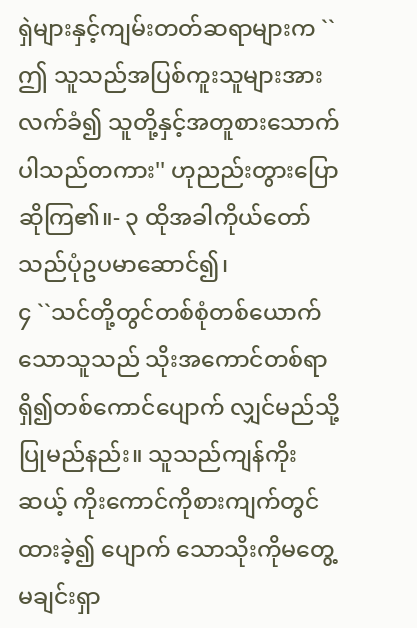ရှဲများနှင့်ကျမ်းတတ်ဆရာများက ``ဤ သူသည်အပြစ်ကူးသူများအားလက်ခံ၍ သူတို့နှင့်အတူစားသောက်ပါသည်တကား'' ဟုညည်းတွားပြောဆိုကြ၏။- ၃ ထိုအခါကိုယ်တော်သည်ပုံဥပမာဆောင်၍၊
၄ ``သင်တို့တွင်တစ်စုံတစ်ယောက်သောသူသည် သိုးအကောင်တစ်ရာရှိ၍တစ်ကောင်ပျောက် လျှင်မည်သို့ပြုမည်နည်း။ သူသည်ကျန်ကိုးဆယ့် ကိုးကောင်ကိုစားကျက်တွင်ထားခဲ့၍ ပျောက် သောသိုးကိုမတွေ့မချင်းရှာ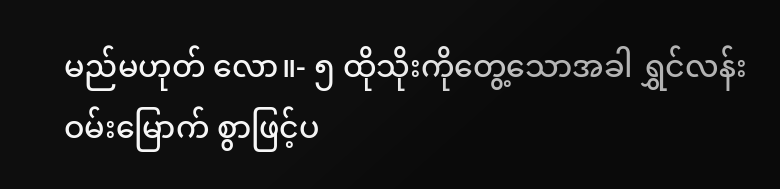မည်မဟုတ် လော။- ၅ ထိုသိုးကိုတွေ့သောအခါ ရွှင်လန်းဝမ်းမြောက် စွာဖြင့်ပ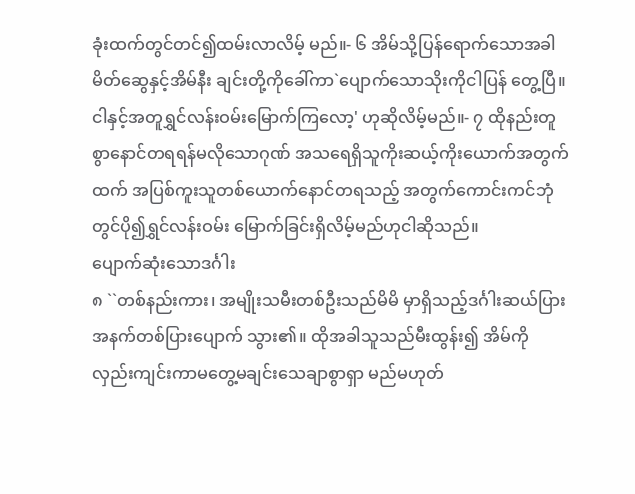ခုံးထက်တွင်တင်၍ထမ်းလာလိမ့် မည်။- ၆ အိမ်သို့ပြန်ရောက်သောအခါမိတ်ဆွေနှင့်အိမ်နီး ချင်းတို့ကိုခေါ်ကာ`ပျောက်သောသိုးကိုငါပြန် တွေ့ပြီ။ ငါနှင့်အတူရွှင်လန်းဝမ်းမြောက်ကြလော့' ဟုဆိုလိမ့်မည်။- ၇ ထိုနည်းတူစွာနောင်တရရန်မလိုသောဂုဏ် အသရေရှိသူကိုးဆယ့်ကိုးယောက်အတွက် ထက် အပြစ်ကူးသူတစ်ယောက်နောင်တရသည့် အတွက်ကောင်းကင်ဘုံတွင်ပို၍ရွှင်လန်းဝမ်း မြောက်ခြင်းရှိလိမ့်မည်ဟုငါဆိုသည်။
ပျောက်ဆုံးသောဒင်္ဂါး
၈ ``တစ်နည်းကား၊ အမျိုးသမီးတစ်ဦးသည်မိမိ မှာရှိသည့်ဒင်္ဂါးဆယ်ပြားအနက်တစ်ပြားပျောက် သွား၏။ ထိုအခါသူသည်မီးထွန်း၍ အိမ်ကို လှည်းကျင်းကာမတွေ့မချင်းသေချာစွာရှာ မည်မဟုတ်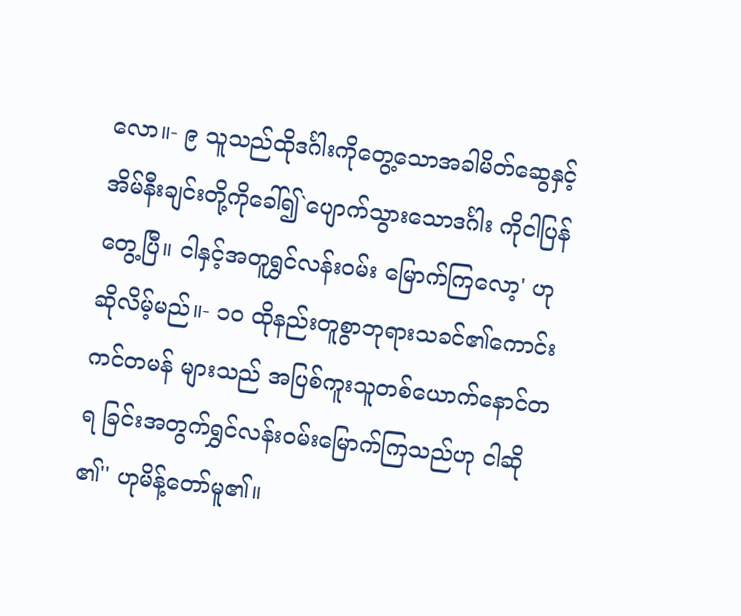လော။- ၉ သူသည်ထိုဒင်္ဂါးကိုတွေ့သောအခါမိတ်ဆွေနှင့် အိမ်နီးချင်းတို့ကိုခေါ်၍`ပျောက်သွားသောဒင်္ဂါး ကိုငါပြန်တွေ့ပြီ။ ငါနှင့်အတူရွှင်လန်းဝမ်း မြောက်ကြလော့' ဟုဆိုလိမ့်မည်။- ၁၀ ထိုနည်းတူစွာဘုရားသခင်၏ကောင်းကင်တမန် များသည် အပြစ်ကူးသူတစ်ယောက်နောင်တရ ခြင်းအတွက်ရွှင်လန်းဝမ်းမြောက်ကြသည်ဟု ငါဆို၏'' ဟုမိန့်တော်မူ၏။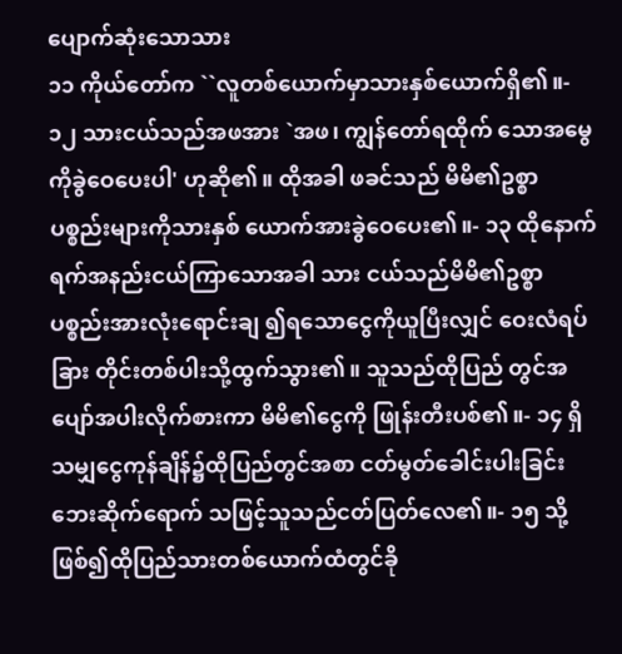ပျောက်ဆုံးသောသား
၁၁ ကိုယ်တော်က ``လူတစ်ယောက်မှာသားနှစ်ယောက်ရှိ၏။- ၁၂ သားငယ်သည်အဖအား `အဖ၊ ကျွန်တော်ရထိုက် သောအမွေကိုခွဲဝေပေးပါ' ဟုဆို၏။ ထိုအခါ ဖခင်သည် မိမိ၏ဥစ္စာပစ္စည်းများကိုသားနှစ် ယောက်အားခွဲဝေပေး၏။- ၁၃ ထိုနောက်ရက်အနည်းငယ်ကြာသောအခါ သား ငယ်သည်မိမိ၏ဥစ္စာပစ္စည်းအားလုံးရောင်းချ ၍ရသောငွေကိုယူပြီးလျှင် ဝေးလံရပ်ခြား တိုင်းတစ်ပါးသို့ထွက်သွား၏။ သူသည်ထိုပြည် တွင်အပျော်အပါးလိုက်စားကာ မိမိ၏ငွေကို ဖြုန်းတီးပစ်၏။- ၁၄ ရှိသမျှငွေကုန်ချိန်၌ထိုပြည်တွင်အစာ ငတ်မွတ်ခေါင်းပါးခြင်းဘေးဆိုက်ရောက် သဖြင့်သူသည်ငတ်ပြတ်လေ၏။- ၁၅ သို့ဖြစ်၍ထိုပြည်သားတစ်ယောက်ထံတွင်ခို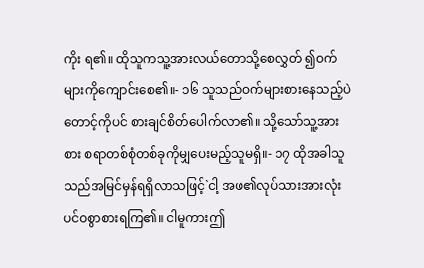ကိုး ရ၏။ ထိုသူကသူ့အားလယ်တောသို့စေလွှတ် ၍ဝက်များကိုကျောင်းစေ၏။- ၁၆ သူသည်ဝက်များစားနေသည့်ပဲတောင့်ကိုပင် စားချင်စိတ်ပေါက်လာ၏။ သို့သော်သူ့အားစား စရာတစ်စုံတစ်ခုကိုမျှပေးမည့်သူမရှိ။- ၁၇ ထိုအခါသူသည်အမြင်မှန်ရရှိလာသဖြင့်`ငါ့ အဖ၏လုပ်သားအားလုံးပင်ဝစွာစားရကြ၏။ ငါမူကားဤ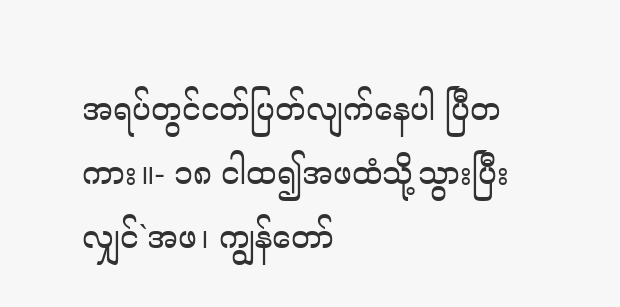အရပ်တွင်ငတ်ပြတ်လျက်နေပါ ပြီတကား။- ၁၈ ငါထ၍အဖထံသို့သွားပြီးလျှင်`အဖ၊ ကျွန်တော်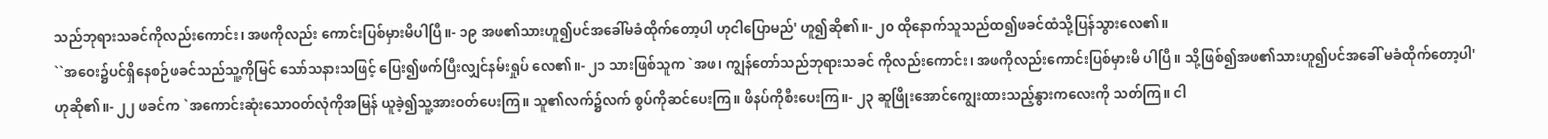သည်ဘုရားသခင်ကိုလည်းကောင်း၊ အဖကိုလည်း ကောင်းပြစ်မှားမိပါပြီ။- ၁၉ အဖ၏သားဟူ၍ပင်အခေါ်မခံထိုက်တော့ပါ ဟုငါပြောမည်' ဟူ၍ဆို၏။- ၂၀ ထိုနောက်သူသည်ထ၍ဖခင်ထံသို့ပြန်သွားလေ၏။
``အဝေး၌ပင်ရှိနေစဉ်ဖခင်သည်သူ့ကိုမြင် သော်သနားသဖြင့် ပြေး၍ဖက်ပြီးလျှင်နမ်းရှုပ် လေ၏။- ၂၁ သားဖြစ်သူက `အဖ၊ ကျွန်တော်သည်ဘုရားသခင် ကိုလည်းကောင်း၊ အဖကိုလည်းကောင်းပြစ်မှားမိ ပါပြီ။ သို့ဖြစ်၍အဖ၏သားဟူ၍ပင်အခေါ် မခံထိုက်တော့ပါ' ဟုဆို၏။- ၂၂ ဖခင်က `အကောင်းဆုံးသောဝတ်လုံကိုအမြန် ယူခဲ့၍သူ့အားဝတ်ပေးကြ။ သူ၏လက်၌လက် စွပ်ကိုဆင်ပေးကြ။ ဖိနပ်ကိုစီးပေးကြ။- ၂၃ ဆူဖြိုးအောင်ကျွေးထားသည့်နွားကလေးကို သတ်ကြ။ ငါ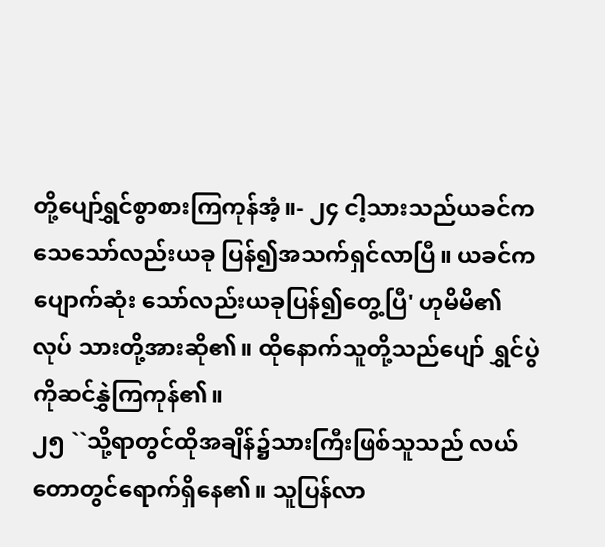တို့ပျော်ရွှင်စွာစားကြကုန်အံ့။- ၂၄ ငါ့သားသည်ယခင်ကသေသော်လည်းယခု ပြန်၍အသက်ရှင်လာပြီ။ ယခင်ကပျောက်ဆုံး သော်လည်းယခုပြန်၍တွေ့ပြီ' ဟုမိမိ၏လုပ် သားတို့အားဆို၏။ ထိုနောက်သူတို့သည်ပျော် ရွှင်ပွဲကိုဆင်နွှဲကြကုန်၏။
၂၅ ``သို့ရာတွင်ထိုအချိန်၌သားကြီးဖြစ်သူသည် လယ်တောတွင်ရောက်ရှိနေ၏။ သူပြန်လာ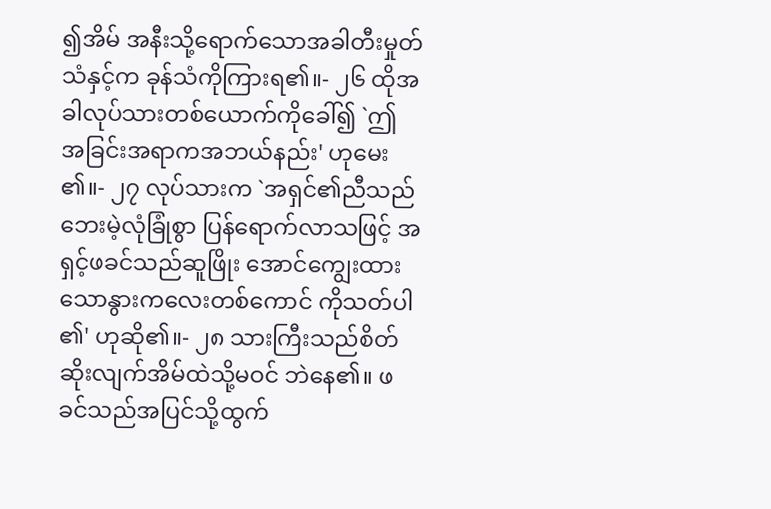၍အိမ် အနီးသို့ရောက်သောအခါတီးမှုတ်သံနှင့်က ခုန်သံကိုကြားရ၏။- ၂၆ ထိုအခါလုပ်သားတစ်ယောက်ကိုခေါ်၍ `ဤ အခြင်းအရာကအဘယ်နည်း' ဟုမေး၏။- ၂၇ လုပ်သားက `အရှင်၏ညီသည်ဘေးမဲ့လုံခြုံစွာ ပြန်ရောက်လာသဖြင့် အရှင့်ဖခင်သည်ဆူဖြိုး အောင်ကျွေးထားသောနွားကလေးတစ်ကောင် ကိုသတ်ပါ၏' ဟုဆို၏။- ၂၈ သားကြီးသည်စိတ်ဆိုးလျက်အိမ်ထဲသို့မဝင် ဘဲနေ၏။ ဖခင်သည်အပြင်သို့ထွက်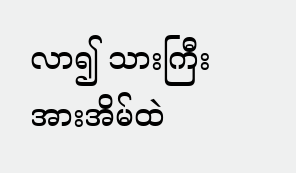လာ၍ သားကြီးအားအိမ်ထဲ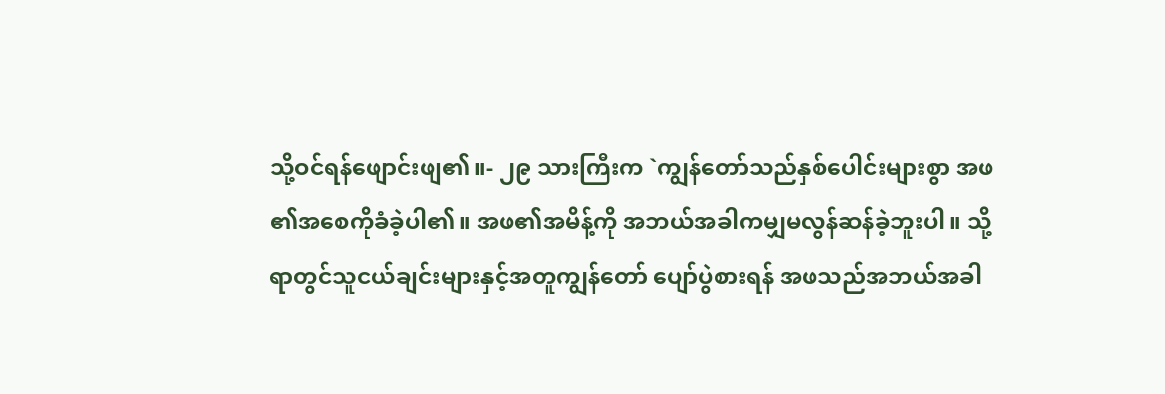သို့ဝင်ရန်ဖျောင်းဖျ၏။- ၂၉ သားကြီးက `ကျွန်တော်သည်နှစ်ပေါင်းများစွာ အဖ၏အစေကိုခံခဲ့ပါ၏။ အဖ၏အမိန့်ကို အဘယ်အခါကမျှမလွန်ဆန်ခဲ့ဘူးပါ။ သို့ ရာတွင်သူငယ်ချင်းများနှင့်အတူကျွန်တော် ပျော်ပွဲစားရန် အဖသည်အဘယ်အခါ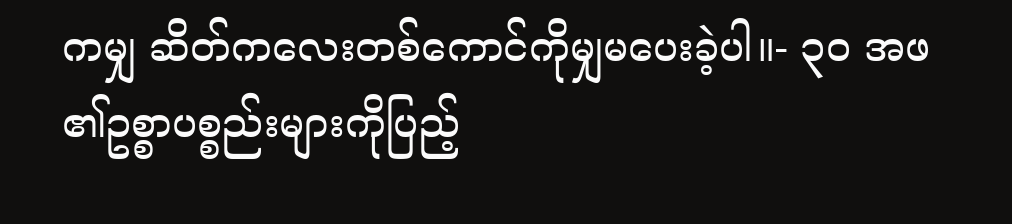ကမျှ ဆိတ်ကလေးတစ်ကောင်ကိုမျှမပေးခဲ့ပါ။- ၃၀ အဖ၏ဥစ္စာပစ္စည်းများကိုပြည့်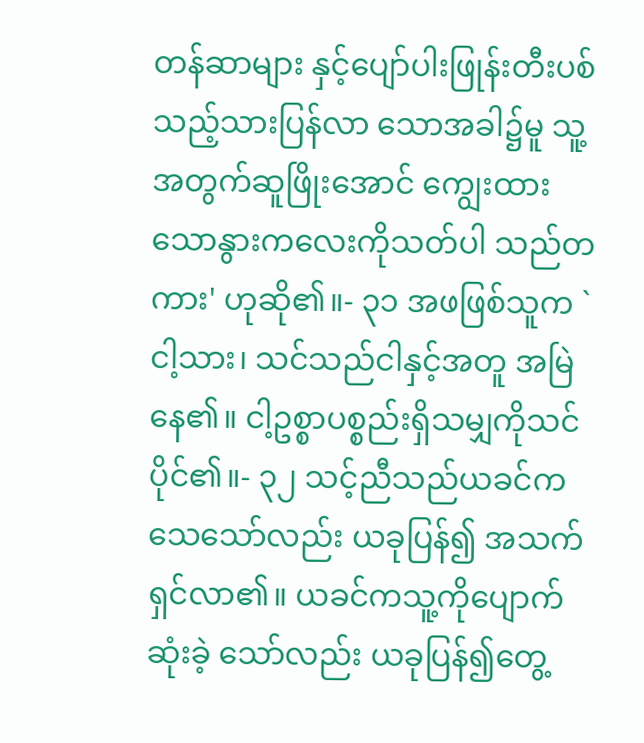တန်ဆာများ နှင့်ပျော်ပါးဖြုန်းတီးပစ်သည့်သားပြန်လာ သောအခါ၌မူ သူ့အတွက်ဆူဖြိုးအောင် ကျွေးထားသောနွားကလေးကိုသတ်ပါ သည်တကား' ဟုဆို၏။- ၃၁ အဖဖြစ်သူက `ငါ့သား၊ သင်သည်ငါနှင့်အတူ အမြဲနေ၏။ ငါ့ဥစ္စာပစ္စည်းရှိသမျှကိုသင်ပိုင်၏။- ၃၂ သင့်ညီသည်ယခင်ကသေသော်လည်း ယခုပြန်၍ အသက်ရှင်လာ၏။ ယခင်ကသူ့ကိုပျောက်ဆုံးခဲ့ သော်လည်း ယခုပြန်၍တွေ့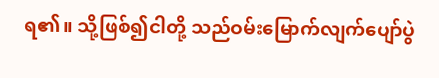ရ၏။ သို့ဖြစ်၍ငါတို့ သည်ဝမ်းမြောက်လျက်ပျော်ပွဲ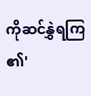ကိုဆင်နွှဲရကြ ၏'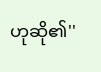ဟုဆို၏''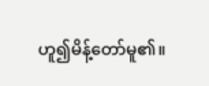ဟူ၍မိန့်တော်မူ၏။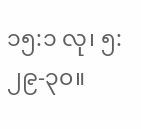၁၅:၁ လု၊ ၅:၂၉-၃၀။